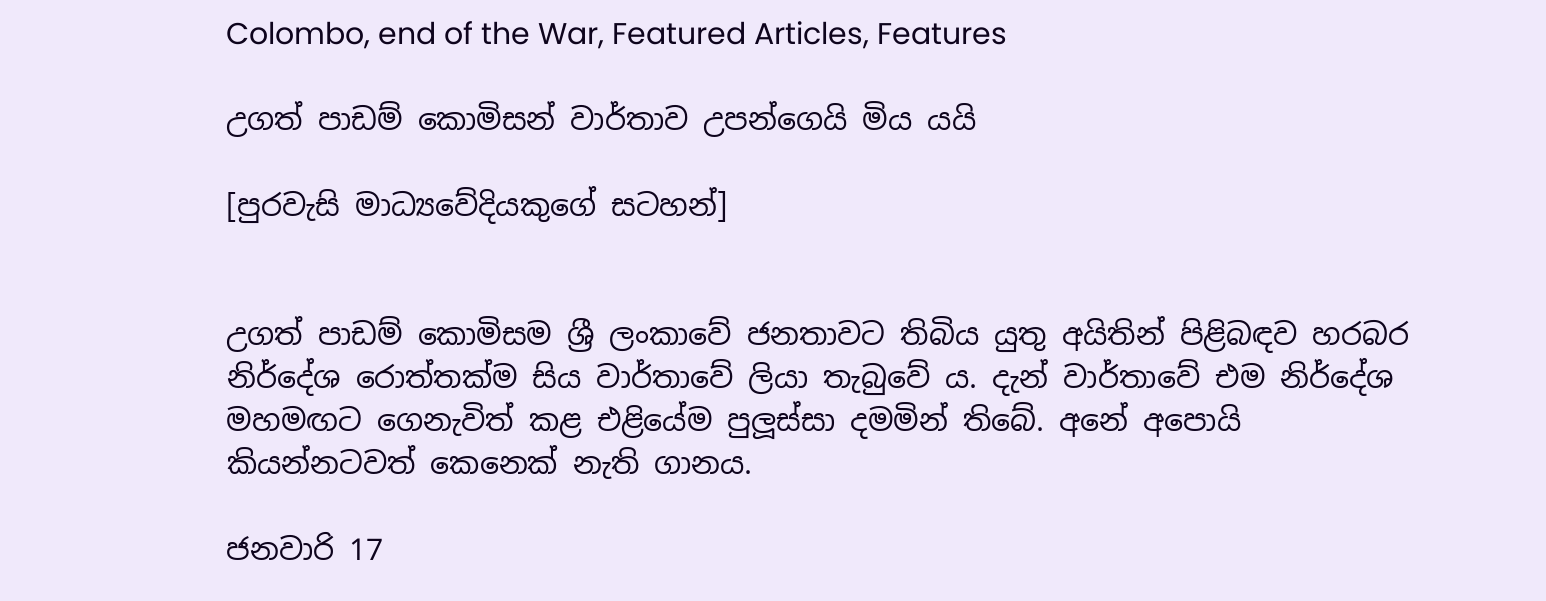Colombo, end of the War, Featured Articles, Features

උගත් පාඩම් කොමිසන් වාර්තාව උපන්ගෙයි මිය යයි

[පුරවැසි මාධ්‍යවේදියකුගේ සටහන්]


උගත් පාඩම් කොමිසම ශ්‍රී ලංකාවේ ජනතාවට තිබිය යුතු අයිතින් පිළිබඳව හරබර නිර්දේශ රොත්තක්ම සිය වාර්තාවේ ලියා තැබුවේ ය. දැන් වාර්තාවේ එම නිර්දේශ මහමඟට ගෙනැවිත් කළ එළියේම පුලූස්සා දමමින් තිබේ. අනේ අපොයි කියන්නටවත් කෙනෙක් නැති ගානය.

ජනවාරි 17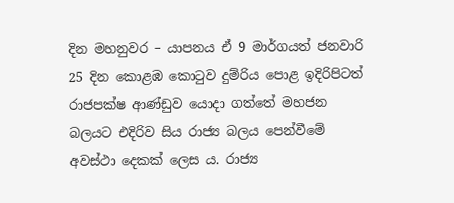දින මහනුවර – යාපනය ඒ 9 මාර්ගයත් ජනවාරි 25 දින කොළඹ කොටුව දුම්රිය පොළ ඉදිරිපිටත් රාජපක්ෂ ආණ්ඩුව යොදා ගත්තේ මහජන බලයට එදිරිව සිය රාජ්‍ය බලය පෙන්වීමේ අවස්ථා දෙකක් ලෙස ය. රාජ්‍ය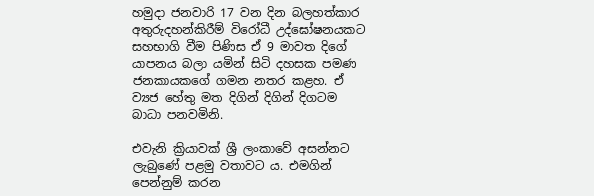හමුදා ජනවාරි 17 වන දින බලහත්කාර අතුරුදහන්කිරීම් විරෝධී උද්ඝෝෂනයකට සහභාගි වීම පිණිස ඒ 9 මාවත දිගේ යාපනය බලා යමින් සිටි දහසක පමණ ජනකායකගේ ගමන නතර කළහ. ඒ ව්‍යජ හේතු මත දිගින් දිගින් දිගටම බාධා පනවමිනි.

එවැනි ක්‍රියාවක් ශ්‍රී ලංකාවේ අසන්නට ලැබුණේ පළමු වතාවට ය. එමගින් පෙන්නුම් කරන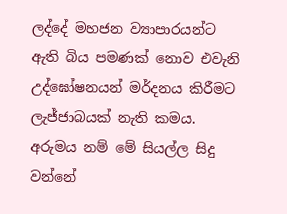ලද්දේ මහජන ව්‍යාපාරයන්ට ඇති බිය පමණක් නොව එවැනි උද්ඝෝෂනයන් මර්දනය කිරීමට ලැජ්ජාබයක් නැති කමය. අරුමය නම් මේ සියල්ල සිදු වන්නේ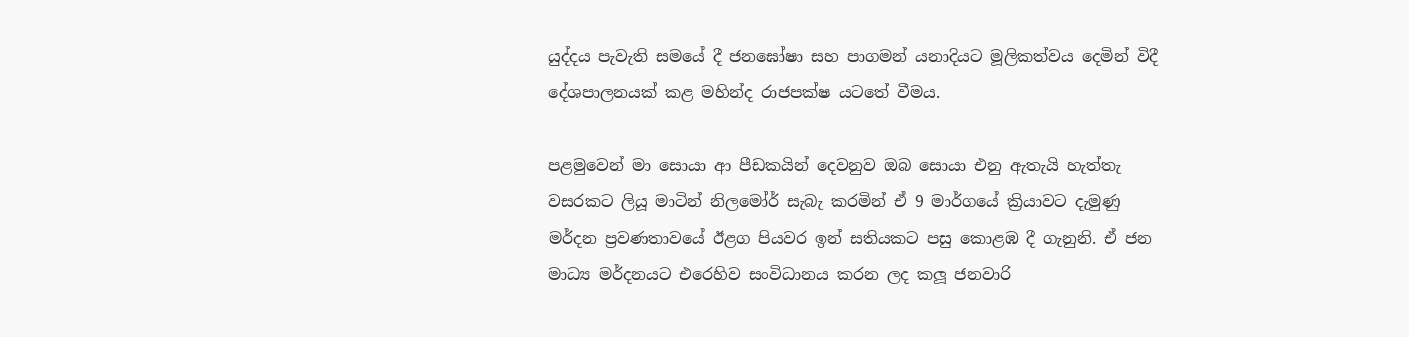යුද්දය පැවැති සමයේ දී ජනඝෝෂා සහ පාගමන් යනාදියට මූලිකත්වය දෙමින් විදී දේශපාලනයක් කළ මහින්ද රාජපක්ෂ යටතේ වීමය.

පළමුවෙන් මා සොයා ආ පීඩකයින් දෙවනුව ඔබ සොයා එනු ඇතැයි හැත්තැ වසරකට ලියූ මාටින් නිලමෝර් සැබැ කරමින් ඒ 9 මාර්ගයේ ක්‍රියාවට දැමුණු මර්දන ප්‍රවණතාවයේ ඊළග පියවර ඉන් සතියකට පසු කොළඹ දී ගැනුනි. ඒ ජන මාධ්‍ය මර්දනයට එරෙහිව සංවිධානය කරන ලද කලූ ජනවාරි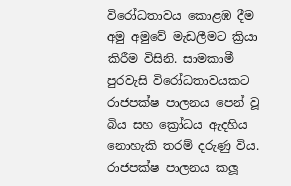විරෝධතාවය කොළඹ දීම අමු අමුවේ මැඩලීමට ක්‍රියා කිරීම විසිනි. සාමකාමී පුරවැසි විරෝධතාවයකට රාජපක්ෂ පාලනය පෙන් වූ බිය සහ ක්‍රෝධය ඇදහිය නොහැකි තරම් දරුණු විය. රාජපක්ෂ පාලනය කලූ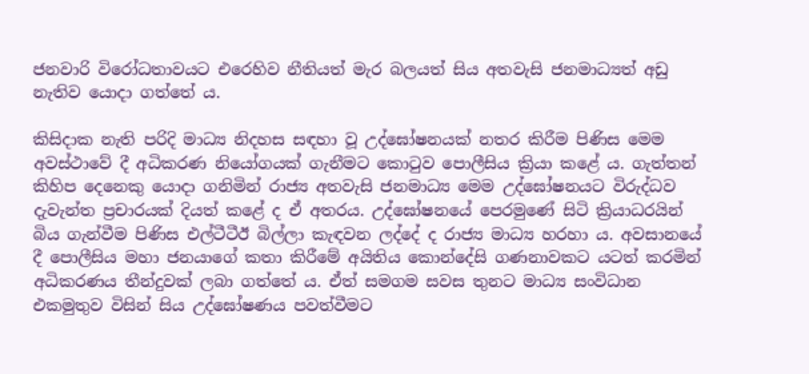ජනවාරි විරෝධතාවයට එරෙහිව නීතියත් මැර බලයත් සිය අතවැසි ජනමාධ්‍යත් අඩු නැතිව යොදා ගත්තේ ය.

කිසිදාක නැති පරිදි මාධ්‍ය නිදහස සඳහා වූ උද්ඝෝෂනයක් නතර කිරීම පිණිස මෙම අවස්ථාවේ දී අධිකරණ නියෝගයක් ගැනීමට කොටුව පොලීසිය ක්‍රියා කළේ ය. ගැත්තන් කිහිප දෙනෙකු යොදා ගනිමින් රාජ්‍ය අතවැසි ජනමාධ්‍ය මෙම උද්ඝෝෂනයට විරුද්ධව දැවැන්ත ප්‍රචාරයක් දියත් කළේ ද ඒ අතරය. උද්ඝෝෂනයේ පෙරමුණේ සිටි ක්‍රියාධරයින් බිය ගැන්වීම පිණිස එල්ටීටීඊ බිල්ලා කැඳවන ලද්දේ ද රාජ්‍ය මාධ්‍ය හරහා ය. අවසානයේ දී පොලීසිය මහා ජනයාගේ කතා කිරීමේ අයිතිය කොන්දේසි ගණනාවකට යටත් කරමින් අධිකරණය තීන්දුවක් ලබා ගත්තේ ය. ඒත් සමගම සවස තුනට මාධ්‍ය සංවිධාන එකමුතුව විසින් සිය උද්ඝෝෂණය පවත්වීමට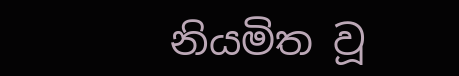නියමිත වූ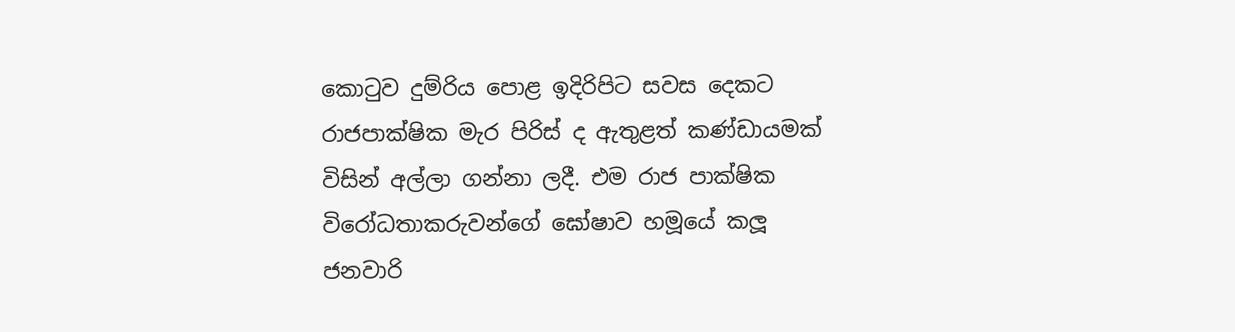කොටුව දුම්රිය පොළ ඉදිරිපිට සවස දෙකට රාජපාක්ෂික මැර පිරිස් ද ඇතුළත් කණ්ඩායමක් විසින් අල්ලා ගන්නා ලදී. එම රාජ පාක්ෂික විරෝධතාකරුවන්ගේ ඝෝෂාව හමූයේ කලූ ජනවාරි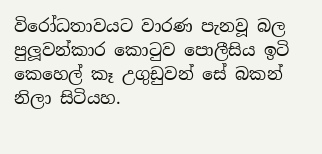විරෝධතාවයට වාරණ පැනවූ බල පුලූවන්කාර කොටුව පොලීසිය ඉටි කෙහෙල් කෑ උගුඩුවන් සේ බකන් නිලා සිටියහ.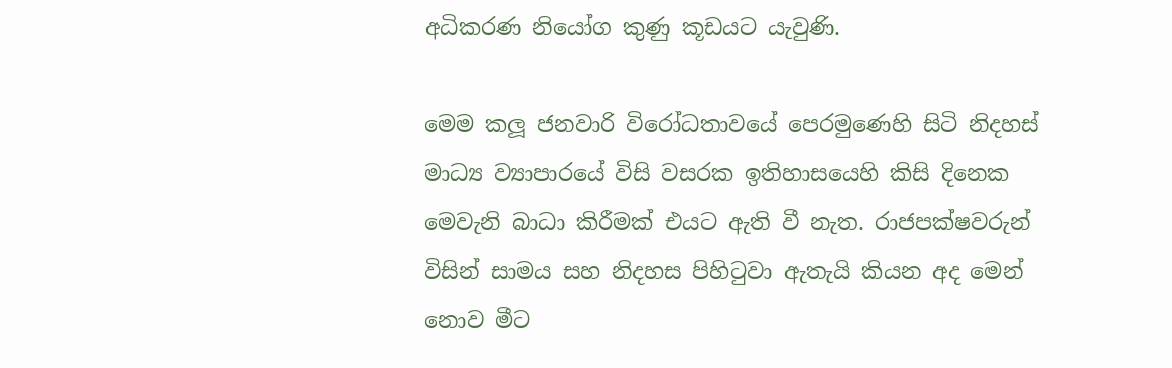අධිකරණ නියෝග කුණු කූඩයට යැවුණි.

මෙම කලූ ජනවාරි විරෝධතාවයේ පෙරමුණෙහි සිටි නිදහස් මාධ්‍ය ව්‍යාපාරයේ විසි වසරක ඉතිහාසයෙහි කිසි දිනෙක මෙවැනි බාධා කිරීමක් එයට ඇති වී නැත. රාජපක්ෂවරුන් විසින් සාමය සහ නිදහස පිහිටුවා ඇතැයි කියන අද මෙන් නොව මීට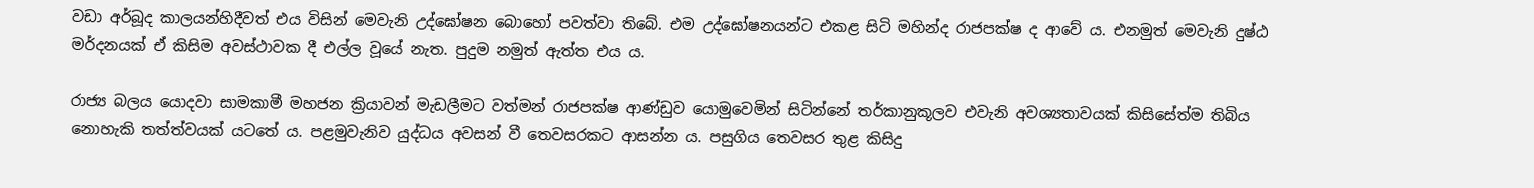වඩා අර්බූද කාලයන්හිදීවත් එය විසින් මෙවැනි උද්ඝෝෂන බොහෝ පවත්වා තිබේ. එම උද්ඝෝෂනයන්ට එකළ සිටි මහින්ද රාජපක්ෂ ද ආවේ ය. එනමුත් මෙවැනි දුෂ්ඨ මර්දනයක් ඒ කිසිම අවස්ථාවක දී එල්ල වූයේ නැත. පුදුම නමුත් ඇත්ත එය ය.

රාජ්‍ය බලය යොදවා සාමකාමී මහජන ක්‍රියාවන් මැඩලීමට වත්මන් රාජපක්ෂ ආණ්ඩුව යොමුවෙමින් සිටින්නේ තර්කානුකූලව එවැනි අවශ්‍යතාවයක් කිසිසේත්ම තිබිය නොහැකි තත්ත්වයක් යටතේ ය. පළමුවැනිව යුද්ධය අවසන් වී තෙවසරකට ආසන්න ය. පසුගිය තෙවසර තුළ කිසිදු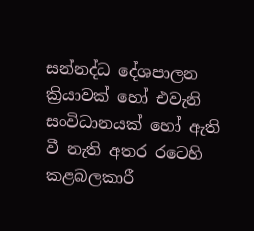සන්නද්ධ දේශපාලන ක්‍රියාවක් හෝ එවැනි සංවිධානයක් හෝ ඇති වී නැති අතර රටෙහි කළබලකාරී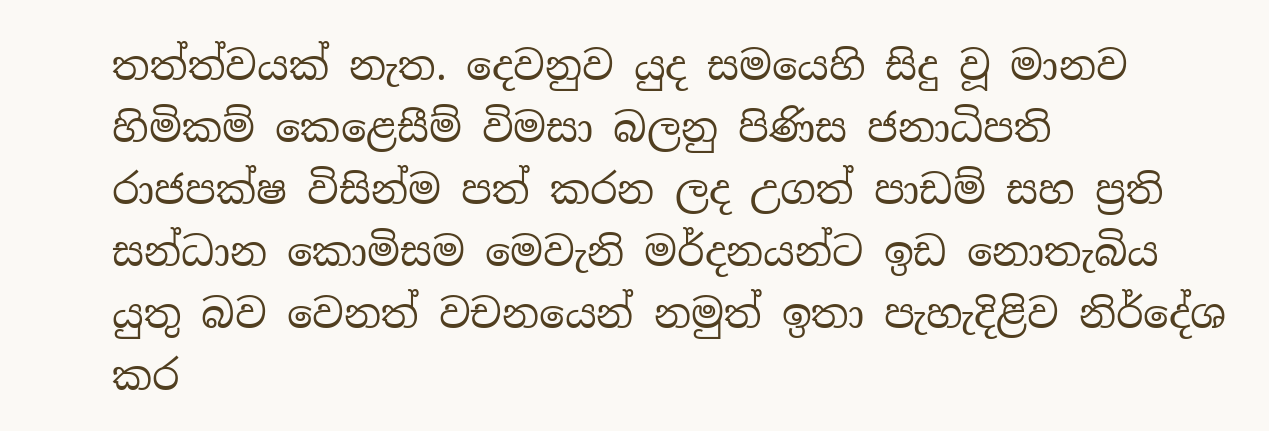තත්ත්වයක් නැත. දෙවනුව යුද සමයෙහි සිදු වූ මානව හිමිකම් කෙළෙසීම් විමසා බලනු පිණිස ජනාධිපති රාජපක්ෂ විසින්ම පත් කරන ලද උගත් පාඩම් සහ ප්‍රති සන්ධාන කොමිසම මෙවැනි මර්දනයන්ට ඉඩ නොතැබිය යුතු බව වෙනත් වචනයෙන් නමුත් ඉතා පැහැදිළිව නිර්දේශ කර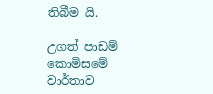තිබීම යි.

උගත් පාඩම් කොමිසමේ වාර්තාව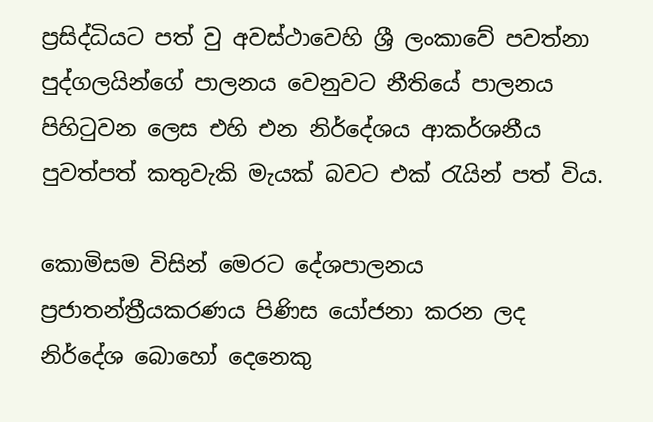ප්‍රසිද්ධියට පත් වු අවස්ථාවෙහි ශ්‍රී ලංකාවේ පවත්නා පුද්ගලයින්ගේ පාලනය වෙනුවට නීතියේ පාලනය පිහිටුවන ලෙස එහි එන නිර්දේශය ආකර්ශනීය පුවත්පත් කතුවැකි මැයක් බවට එක් රැයින් පත් විය.

කොමිසම විසින් මෙරට දේශපාලනය ප්‍රජාතන්ත්‍රීයකරණය පිණිස යෝජනා කරන ලද නිර්දේශ බොහෝ දෙනෙකු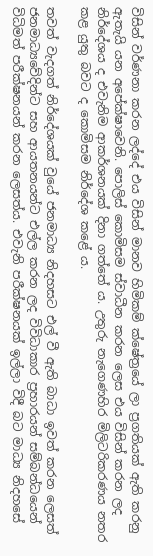විසින් වර්ණනා කරන ලද්දේ එය විසින් මානව හිමිකම් ක්ෂේත්‍රයේ ලා ප්‍රගතියක් ඇති කරනු ඇතැයි යන අපේක්ෂාවෙනි. පොලිස් කොමිසම ස්වාධීන කරන ලෙස එය විසින් කරන ලද නිර්දේශය ද එවැනිම ආකර්ශනයක් දිනා ගත්තේ ය. උතුරු නැගෙණහිර මිලිටරිකරණය නතර කළ යුතු බවට ද කොමිසම නිර්දේශ කළේ ය.

තවත් වැදගත් නිර්දේශයක් වුයේ ජනමාධ්‍ය නිදහසට එල් වී ඇති බාධා ඉවත් කරන ලෙසත් ජනමාධ්‍යවේදින්ට සහ ආයතනයන්ට එල්ල කරන ලද විවිධාකාර ප්‍රහාරයන් සම්බන්ධයෙන් විධිමත් පරීක්ෂනයන් කරන ලෙසත්ය. එවැනි පරීක්ෂනයක් ඉල්ලා විදී බට මාධ්‍ය නිදහසේ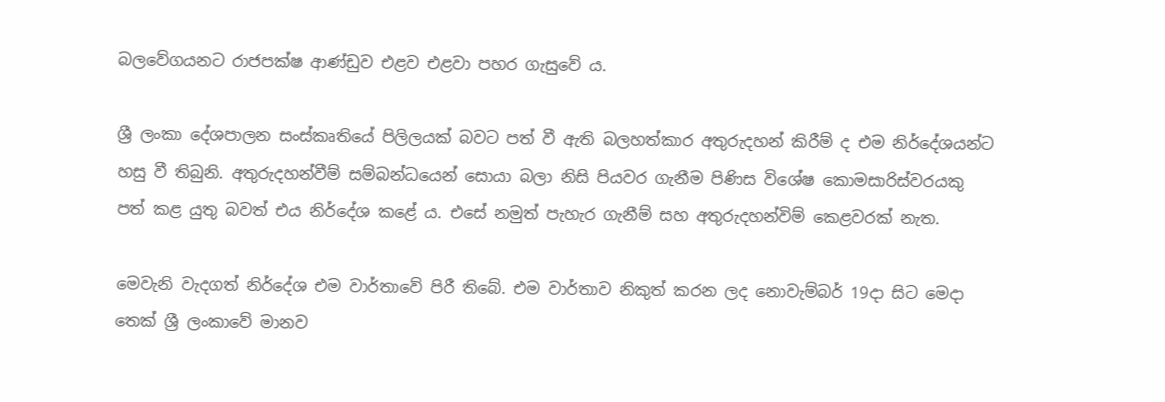බලවේගයනට රාජපක්ෂ ආණ්ඩුව එළව එළවා පහර ගැසුවේ ය.

ශ්‍රී ලංකා දේශපාලන සංස්කෘතියේ පිලිලයක් බවට පත් වී ඇති බලහත්කාර අතුරුදහන් කිරීම් ද එම නිර්දේශයන්ට හසු වී තිබුනි. අතුරුදහන්වීම් සම්බන්ධයෙන් සොයා බලා නිසි පියවර ගැනීම පිණිස විශේෂ කොමසාරිස්වරයකු පත් කළ යුතු බවත් එය නිර්දේශ කළේ ය. එසේ නමුත් පැහැර ගැනීම් සහ අතුරුදහන්විම් කෙළවරක් නැත.

මෙවැනි වැදගත් නිර්දේශ එම වාර්තාවේ පිරී තිබේ. එම වාර්තාව නිකුත් කරන ලද නොවැම්බර් 19දා සිට මෙදා තෙක් ශ්‍රී ලංකාවේ මානව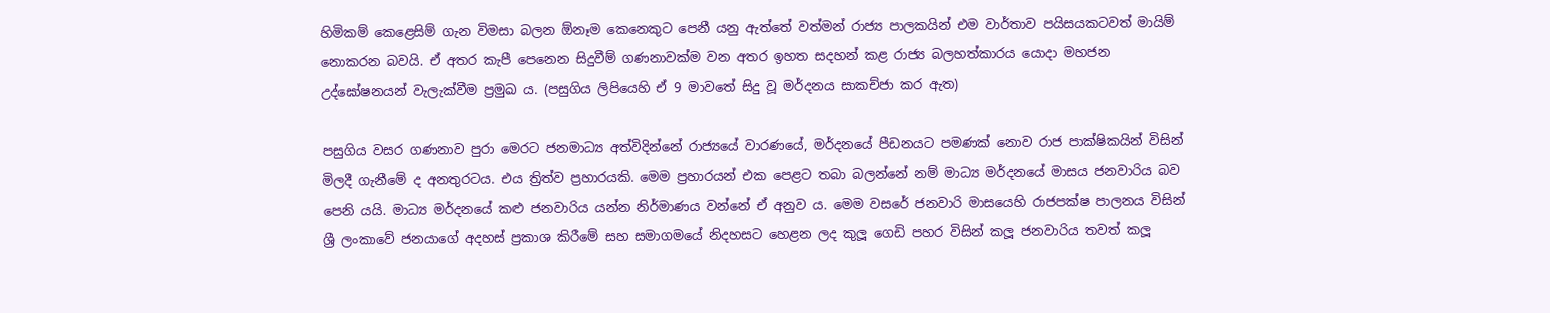හිමිකම් කෙළෙසිම් ගැන විමසා බලන ඕනෑම කෙනෙකුට පෙනී යනු ඇත්තේ වත්මන් රාජ්‍ය පාලකයින් එම වාර්තාව පයිසයකටවත් මායිම් නොකරන බවයි. ඒ අතර කැපී පෙනෙන සිදුවීම් ගණනාවක්ම වන අතර ඉහත සදහන් කළ රාජ්‍ය බලහත්කාරය යොදා මහජන උද්ඝෝෂනයන් වැලැක්වීම ප්‍රමුඛ ය. (පසුගිය ලිපියෙහි ඒ 9 මාවතේ සිදු වූ මර්දනය සාකච්ජා කර ඇත)

පසුගිය වසර ගණනාව පුරා මෙරට ජනමාධ්‍ය අත්විදින්නේ රාජ්‍යයේ වාරණයේ, මර්දනයේ පීඩනයට පමණක් නොව රාජ පාක්ෂිකයින් විසින් මිලදී ගැනීමේ ද අනතුරටය. එය ත්‍රිත්ව ප්‍රහාරයකි. මෙම ප්‍රහාරයන් එක පෙළට තබා බලන්නේ නම් මාධ්‍ය මර්දනයේ මාසය ජනවාරිය බව පෙනි යයි. මාධ්‍ය මර්දනයේ කළු ජනවාරිය යන්න නිර්මාණය වන්නේ ඒ අනුව ය. මෙම වසරේ ජනවාරි මාසයෙහි රාජපක්ෂ පාලනය විසින් ශ්‍රී ලංකාවේ ජනයාගේ අදහස් ප්‍රකාශ කිරීමේ සහ සමාගමයේ නිදහසට හෙළන ලද කුලූ ගෙඩි පහර විසින් කලූ ජනවාරිය තවත් කලූ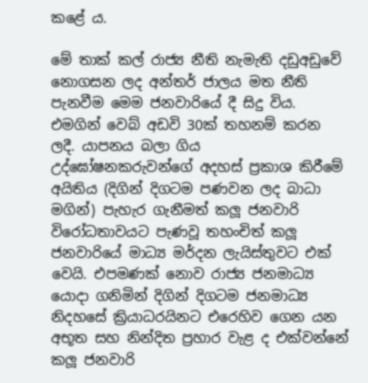කළේ ය.

මේ තාක් කල් රාජ්‍ය නීති නැමැති දඩුඅඩුවේ නොගසන ලද අන්තර් ජාලය මත නීති පැනවීම මෙම ජනවාරියේ දී සිදු විය. එමගින් වෙබ් අඩවි 30ක් තහනම් කරන ලදී. යාපනය බලා ගිය උද්ඝෝෂනකරුවන්ගේ අදහස් ප්‍රකාශ කිරීමේ අයිතිය (දිගින් දිගටම පණවන ලද බාධා මගින්) පැහැර ගැනීමත් කලූ ජනවාරි විරෝධතාවයට පැණවූ තහංචිත් කලූ ජනවාරියේ මාධ්‍ය මර්දන ලැයිස්තුවට එක් වෙයි. එපමණක් නොව රාජ්‍ය ජනමාධ්‍ය යොදා ගනිමින් දිගින් දිගටම ජනමාධ්‍ය නිදහසේ ක්‍රියාධරයිනට එරෙහිව ගෙන යන අභූත සහ නින්දිත ප්‍රහාර වැළ ද එක්වන්නේ කලූ ජනවාරි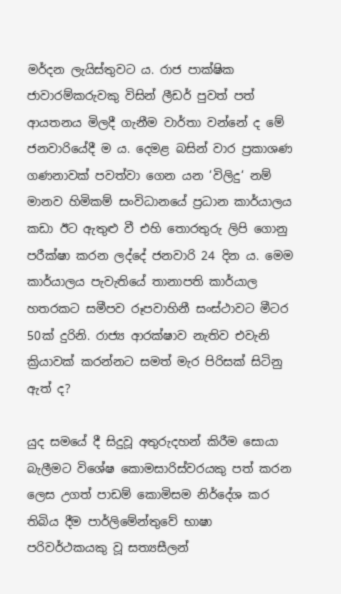මර්දන ලැයිස්තුවට ය. රාජ පාක්ෂික ජාවාරම්කරුවකු විසින් ලීඩර් පුවත් පත් ආයතනය මිලදී ගැනීම වාර්තා වන්නේ ද මේ ජනවාරියේදී ම ය. දෙමළ බසින් වාර ප්‍රකාශණ ගණනාවක් පවත්වා ගෙන යන ‘විලිදු‘ නම් මානව හිමිකම් සංවිධානයේ ප්‍රධාන කාර්යාලය කඩා ඊට ඇතුළු වී එහි තොරතුරු ලිපි ගොනු පරීක්ෂා කරන ලද්දේ ජනවාරි 24 දින ය. මෙම කාර්යාලය පැවැතියේ තානාපති කාර්යාල හතරකට සමීපව රූපවාහිනී සංස්ථාවට මීටර 50ක් දුරිනි. රාජ්‍ය ආරක්ෂාව නැතිව එවැනි ක්‍රියාවක් කරන්නට සමත් මැර පිරිසක් සිටිනු ඇත් ද?

යුද සමයේ දී සිදුවූ අතුරුදහන් කිරීම සොයා බැලීමට විශේෂ කොමසාරිස්වරයකු පත් කරන ලෙස උගත් පාඩම් කොමිසම නිර්දේශ කර තිබිය දීම පාර්ලිමේන්තුවේ භාෂා පරිවර්ථකයකු වූ සත්‍යසීලන්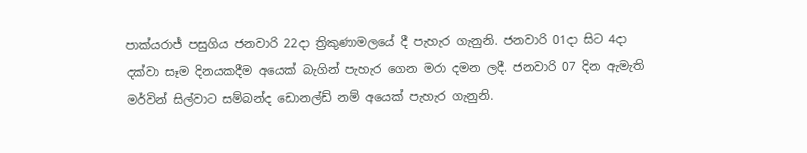පාක්යරාජ් පසුගිය ජනවාරි 22දා ත්‍රිකුණාමලයේ දී පැහැර ගැනුනි. ජනවාරි 01දා සිට 4දා දක්වා සෑම දිනයකදීම අයෙක් බැගින් පැහැර ගෙන මරා දමන ලදී. ජනවාරි 07 දින ඇමැති මර්වින් සිල්වාට සම්බන්ද ඩොනල්ඩ් නම් අයෙක් පැහැර ගැනුනි.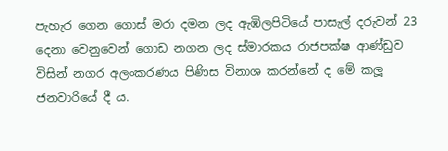පැහැර ගෙන ගොස් මරා දමන ලද ඇඹිලපිටියේ පාසැල් දරුවන් 23 දෙනා වෙනුවෙන් ගොඩ නගන ලද ස්මාරකය රාජපක්ෂ ආණ්ඩුව විසින් නගර අලංකරණය පිණිස විනාශ කරන්නේ ද මේ කලූ ජනවාරියේ දී ය.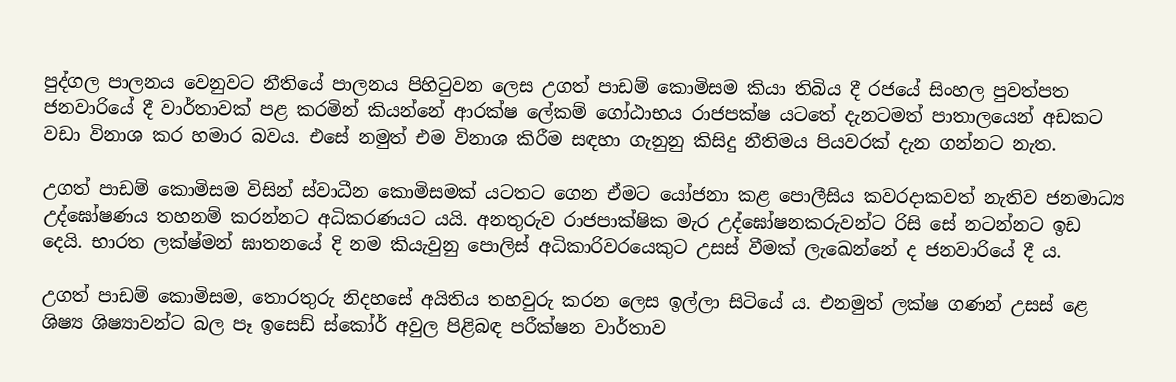පුද්ගල පාලනය වෙනුවට නීතියේ පාලනය පිහිටුවන ලෙස උගත් පාඩම් කොමිසම කියා තිබිය දී රජයේ සිංහල පුවත්පත ජනවාරියේ දී වාර්තාවක් පළ කරමින් කියන්නේ ආරක්ෂ ලේකම් ගෝඨාභය රාජපක්ෂ යටතේ දැනටමත් පාතාලයෙන් අඩකට වඩා විනාශ කර හමාර බවය. එසේ නමුත් එම විනාශ කිරීම සඳහා ගැනුනු කිසිදු නීතිමය පියවරක් දැන ගන්නට නැත.

උගත් පාඩම් කොමිසම විසින් ස්වාධීන කොමිසමක් යටතට ගෙන ඒමට යෝජනා කළ පොලීසිය කවරදාකවත් නැතිව ජනමාධ්‍ය උද්ඝෝෂණය තහනම් කරන්නට අධිකරණයට යයි. අනතුරුව රාජපාක්ෂික මැර උද්ඝෝෂනකරුවන්ට රිසි සේ නටන්නට ඉඩ දෙයි. භාරත ලක්ෂ්මන් ඝාතනයේ දි නම කියැවුනු පොලිස් අධිකාරිවරයෙකුට උසස් වීමක් ලැඛෙන්නේ ද ජනවාරියේ දී ය.

උගත් පාඩම් කොමිසම, තොරතුරු නිදහසේ අයිතිය තහවුරු කරන ලෙස ඉල්ලා සිටියේ ය. එනමුත් ලක්ෂ ගණන් උසස් ළෙ ශිෂ්‍ය ශිෂ්‍යාවන්ට බල පෑ ඉසෙඩ් ස්කෝර් අවුල පිළිබඳ පරීක්ෂන වාර්තාව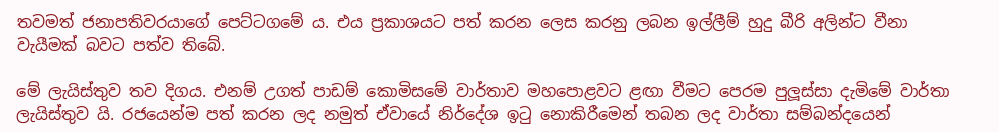තවමත් ජනාපතිවරයාගේ පෙට්ටගමේ ය. එය ප්‍රකාශයට පත් කරන ලෙස කරනු ලබන ඉල්ලීම් හුදු බීරි අලින්ට වීනා වැයීමක් බවට පත්ව තිබේ.

මේ ලැයිස්තුව තව දිගය. එනම් උගත් පාඩම් කොමිසමේ වාර්තාව මහපොළවට ළඟා වීමට පෙරම පුලූස්සා දැමිමේ වාර්තා ලැයිස්තුව යි. රජයෙන්ම පත් කරන ලද නමුත් ඒවායේ නිර්දේශ ඉටු නොකිරීමෙන් තබන ලද වාර්තා සම්බන්දයෙන්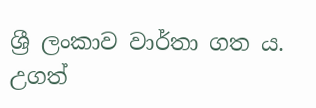ශ්‍රී ලංකාව වාර්තා ගත ය. උගත්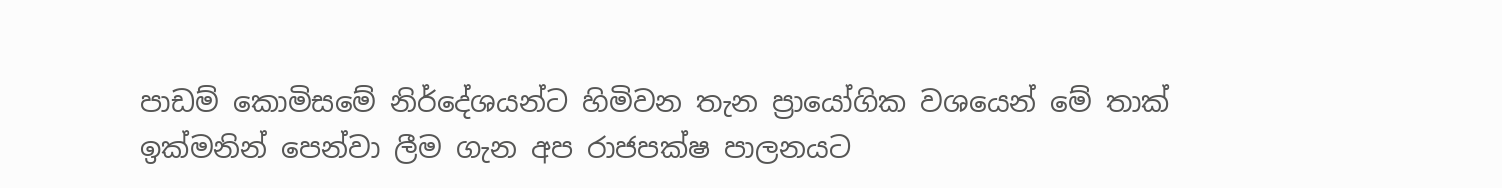පාඩම් කොමිසමේ නිර්දේශයන්ට හිමිවන තැන ප්‍රායෝගික වශයෙන් මේ තාක් ඉක්මනින් පෙන්වා ලීම ගැන අප රාජපක්ෂ පාලනයට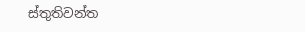ස්තුතිවන්ත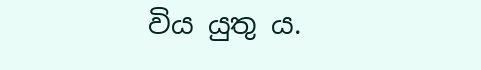විය යුතු ය.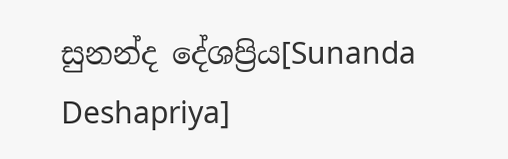සුනන්ද දේශප්‍රිය[Sunanda Deshapriya]